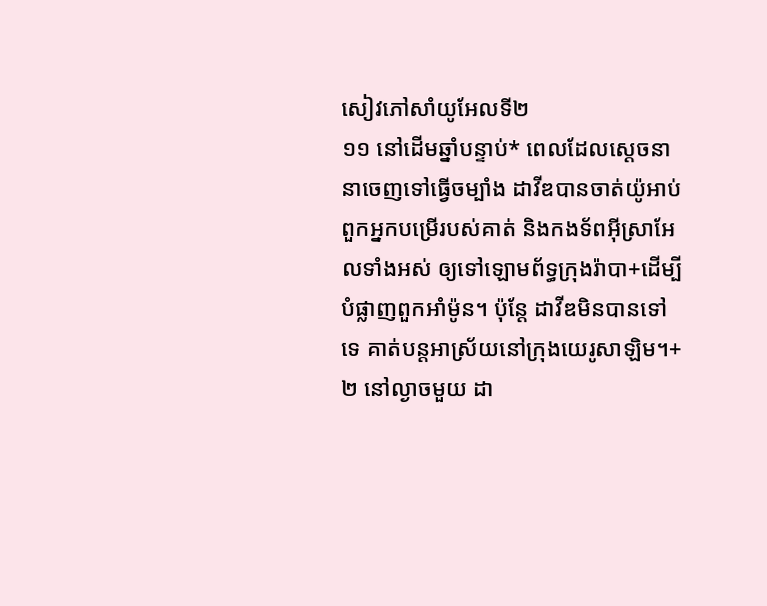សៀវភៅសាំយូអែលទី២
១១ នៅដើមឆ្នាំបន្ទាប់* ពេលដែលស្ដេចនានាចេញទៅធ្វើចម្បាំង ដាវីឌបានចាត់យ៉ូអាប់ ពួកអ្នកបម្រើរបស់គាត់ និងកងទ័ពអ៊ីស្រាអែលទាំងអស់ ឲ្យទៅឡោមព័ទ្ធក្រុងរ៉ាបា+ដើម្បីបំផ្លាញពួកអាំម៉ូន។ ប៉ុន្តែ ដាវីឌមិនបានទៅទេ គាត់បន្តអាស្រ័យនៅក្រុងយេរូសាឡិម។+
២ នៅល្ងាចមួយ ដា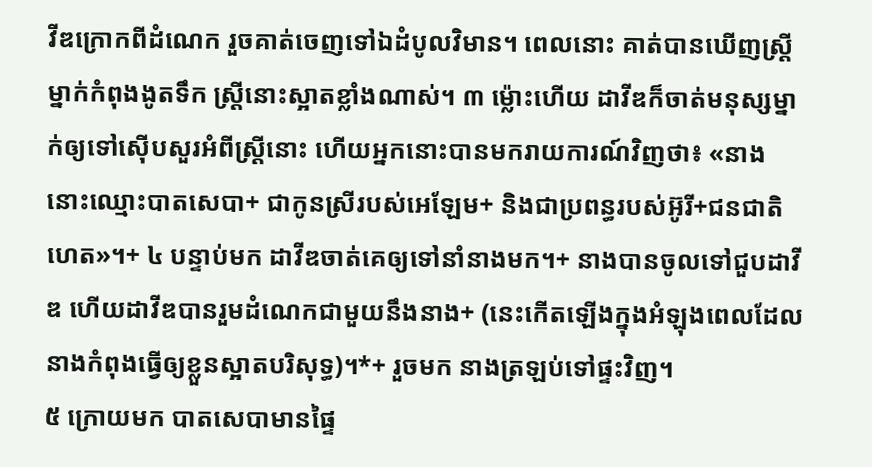វីឌក្រោកពីដំណេក រួចគាត់ចេញទៅឯដំបូលវិមាន។ ពេលនោះ គាត់បានឃើញស្ត្រីម្នាក់កំពុងងូតទឹក ស្ត្រីនោះស្អាតខ្លាំងណាស់។ ៣ ម្ល៉ោះហើយ ដាវីឌក៏ចាត់មនុស្សម្នាក់ឲ្យទៅស៊ើបសួរអំពីស្ត្រីនោះ ហើយអ្នកនោះបានមករាយការណ៍វិញថា៖ «នាងនោះឈ្មោះបាតសេបា+ ជាកូនស្រីរបស់អេឡែម+ និងជាប្រពន្ធរបស់អ៊ូរី+ជនជាតិហេត»។+ ៤ បន្ទាប់មក ដាវីឌចាត់គេឲ្យទៅនាំនាងមក។+ នាងបានចូលទៅជួបដាវីឌ ហើយដាវីឌបានរួមដំណេកជាមួយនឹងនាង+ (នេះកើតឡើងក្នុងអំឡុងពេលដែលនាងកំពុងធ្វើឲ្យខ្លួនស្អាតបរិសុទ្ធ)។*+ រួចមក នាងត្រឡប់ទៅផ្ទះវិញ។
៥ ក្រោយមក បាតសេបាមានផ្ទៃ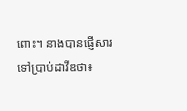ពោះ។ នាងបានផ្ញើសារទៅប្រាប់ដាវីឌថា៖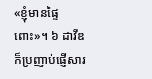«ខ្ញុំមានផ្ទៃពោះ»។ ៦ ដាវីឌក៏ប្រញាប់ផ្ញើសារ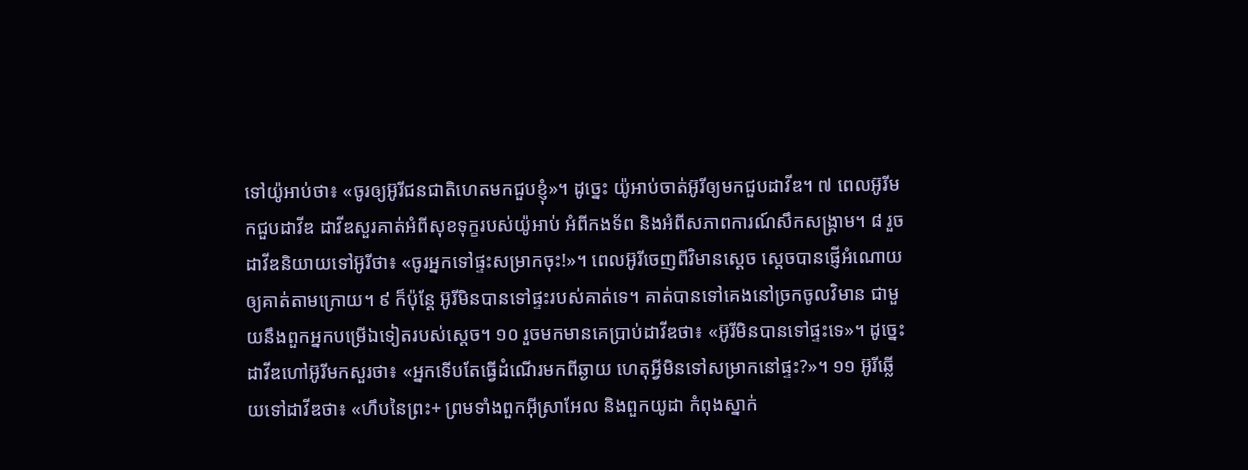ទៅយ៉ូអាប់ថា៖ «ចូរឲ្យអ៊ូរីជនជាតិហេតមកជួបខ្ញុំ»។ ដូច្នេះ យ៉ូអាប់ចាត់អ៊ូរីឲ្យមកជួបដាវីឌ។ ៧ ពេលអ៊ូរីមកជួបដាវីឌ ដាវីឌសួរគាត់អំពីសុខទុក្ខរបស់យ៉ូអាប់ អំពីកងទ័ព និងអំពីសភាពការណ៍សឹកសង្គ្រាម។ ៨ រួចដាវីឌនិយាយទៅអ៊ូរីថា៖ «ចូរអ្នកទៅផ្ទះសម្រាកចុះ!»។ ពេលអ៊ូរីចេញពីវិមានស្ដេច ស្ដេចបានផ្ញើអំណោយឲ្យគាត់តាមក្រោយ។ ៩ ក៏ប៉ុន្តែ អ៊ូរីមិនបានទៅផ្ទះរបស់គាត់ទេ។ គាត់បានទៅគេងនៅច្រកចូលវិមាន ជាមួយនឹងពួកអ្នកបម្រើឯទៀតរបស់ស្ដេច។ ១០ រួចមកមានគេប្រាប់ដាវីឌថា៖ «អ៊ូរីមិនបានទៅផ្ទះទេ»។ ដូច្នេះ ដាវីឌហៅអ៊ូរីមកសួរថា៖ «អ្នកទើបតែធ្វើដំណើរមកពីឆ្ងាយ ហេតុអ្វីមិនទៅសម្រាកនៅផ្ទះ?»។ ១១ អ៊ូរីឆ្លើយទៅដាវីឌថា៖ «ហឹបនៃព្រះ+ ព្រមទាំងពួកអ៊ីស្រាអែល និងពួកយូដា កំពុងស្នាក់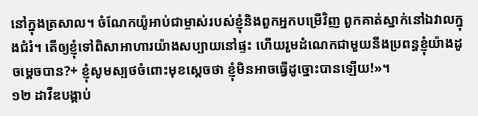នៅក្នុងត្រសាល។ ចំណែកយ៉ូអាប់ជាម្ចាស់របស់ខ្ញុំនិងពួកអ្នកបម្រើវិញ ពួកគាត់ស្នាក់នៅឯវាលក្នុងជំរំ។ តើឲ្យខ្ញុំទៅពិសាអាហារយ៉ាងសប្បាយនៅផ្ទះ ហើយរួមដំណេកជាមួយនឹងប្រពន្ធខ្ញុំយ៉ាងដូចម្ដេចបាន?+ ខ្ញុំសូមស្បថចំពោះមុខស្ដេចថា ខ្ញុំមិនអាចធ្វើដូច្នោះបានឡើយ!»។
១២ ដាវីឌបង្គាប់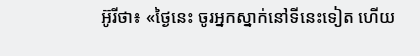អ៊ូរីថា៖ «ថ្ងៃនេះ ចូរអ្នកស្នាក់នៅទីនេះទៀត ហើយ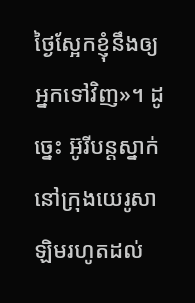ថ្ងៃស្អែកខ្ញុំនឹងឲ្យអ្នកទៅវិញ»។ ដូច្នេះ អ៊ូរីបន្តស្នាក់នៅក្រុងយេរូសាឡិមរហូតដល់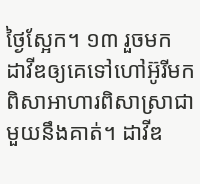ថ្ងៃស្អែក។ ១៣ រួចមក ដាវីឌឲ្យគេទៅហៅអ៊ូរីមកពិសាអាហារពិសាស្រាជាមួយនឹងគាត់។ ដាវីឌ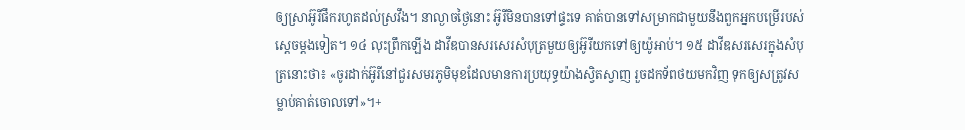ឲ្យស្រាអ៊ូរីផឹករហូតដល់ស្រវឹង។ នាល្ងាចថ្ងៃនោះ អ៊ូរីមិនបានទៅផ្ទះទេ គាត់បានទៅសម្រាកជាមួយនឹងពួកអ្នកបម្រើរបស់ស្ដេចម្ដងទៀត។ ១៤ លុះព្រឹកឡើង ដាវីឌបានសរសេរសំបុត្រមួយឲ្យអ៊ូរីយកទៅឲ្យយ៉ូអាប់។ ១៥ ដាវីឌសរសេរក្នុងសំបុត្រនោះថា៖ «ចូរដាក់អ៊ូរីនៅជួរសមរភូមិមុខដែលមានការប្រយុទ្ធយ៉ាងស្វិតស្វាញ រួចដកទ័ពថយមកវិញ ទុកឲ្យសត្រូវសម្លាប់គាត់ចោលទៅ»។+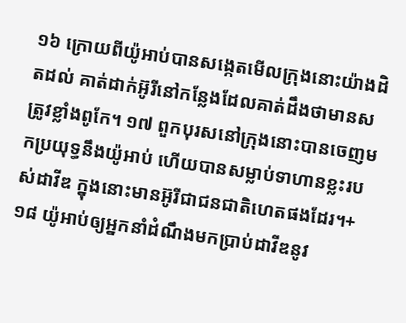១៦ ក្រោយពីយ៉ូអាប់បានសង្កេតមើលក្រុងនោះយ៉ាងដិតដល់ គាត់ដាក់អ៊ូរីនៅកន្លែងដែលគាត់ដឹងថាមានសត្រូវខ្លាំងពូកែ។ ១៧ ពួកបុរសនៅក្រុងនោះបានចេញមកប្រយុទ្ធនឹងយ៉ូអាប់ ហើយបានសម្លាប់ទាហានខ្លះរបស់ដាវីឌ ក្នុងនោះមានអ៊ូរីជាជនជាតិហេតផងដែរ។+ ១៨ យ៉ូអាប់ឲ្យអ្នកនាំដំណឹងមកប្រាប់ដាវីឌនូវ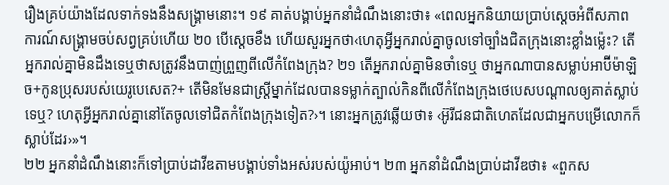រឿងគ្រប់យ៉ាងដែលទាក់ទងនឹងសង្គ្រាមនោះ។ ១៩ គាត់បង្គាប់អ្នកនាំដំណឹងនោះថា៖ «ពេលអ្នកនិយាយប្រាប់ស្ដេចអំពីសភាពការណ៍សង្គ្រាមចប់សព្វគ្រប់ហើយ ២០ បើស្ដេចខឹង ហើយសួរអ្នកថា‹ហេតុអ្វីអ្នករាល់គ្នាចូលទៅច្បាំងជិតក្រុងនោះខ្លាំងម្ល៉េះ? តើអ្នករាល់គ្នាមិនដឹងទេឬថាសត្រូវនឹងបាញ់ព្រួញពីលើកំពែងក្រុង? ២១ តើអ្នករាល់គ្នាមិនចាំទេឬ ថាអ្នកណាបានសម្លាប់អាប៊ីម៉ាឡិច+កូនប្រុសរបស់យេរូបេសេត?+ តើមិនមែនជាស្ត្រីម្នាក់ដែលបានទម្លាក់ត្បាល់កិនពីលើកំពែងក្រុងថេបេសបណ្ដាលឲ្យគាត់ស្លាប់ទេឬ? ហេតុអ្វីអ្នករាល់គ្នានៅតែចូលទៅជិតកំពែងក្រុងទៀត?›។ នោះអ្នកត្រូវឆ្លើយថា៖ ‹អ៊ូរីជនជាតិហេតដែលជាអ្នកបម្រើលោកក៏ស្លាប់ដែរ›»។
២២ អ្នកនាំដំណឹងនោះក៏ទៅប្រាប់ដាវីឌតាមបង្គាប់ទាំងអស់របស់យ៉ូអាប់។ ២៣ អ្នកនាំដំណឹងប្រាប់ដាវីឌថា៖ «ពួកស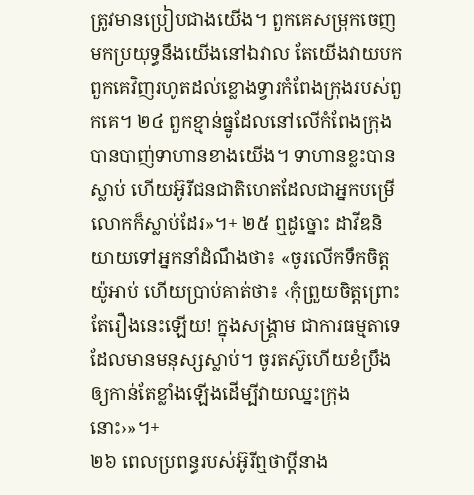ត្រូវមានប្រៀបជាងយើង។ ពួកគេសម្រុកចេញមកប្រយុទ្ធនឹងយើងនៅឯវាល តែយើងវាយបកពួកគេវិញរហូតដល់ខ្លោងទ្វារកំពែងក្រុងរបស់ពួកគេ។ ២៤ ពួកខ្មាន់ធ្នូដែលនៅលើកំពែងក្រុងបានបាញ់ទាហានខាងយើង។ ទាហានខ្លះបានស្លាប់ ហើយអ៊ូរីជនជាតិហេតដែលជាអ្នកបម្រើលោកក៏ស្លាប់ដែរ»។+ ២៥ ឮដូច្នោះ ដាវីឌនិយាយទៅអ្នកនាំដំណឹងថា៖ «ចូរលើកទឹកចិត្តយ៉ូអាប់ ហើយប្រាប់គាត់ថា៖ ‹កុំព្រួយចិត្តព្រោះតែរឿងនេះឡើយ! ក្នុងសង្គ្រាម ជាការធម្មតាទេដែលមានមនុស្សស្លាប់។ ចូរតស៊ូហើយខំប្រឹងឲ្យកាន់តែខ្លាំងឡើងដើម្បីវាយឈ្នះក្រុងនោះ›»។+
២៦ ពេលប្រពន្ធរបស់អ៊ូរីឮថាប្ដីនាង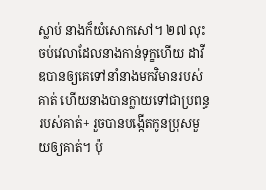ស្លាប់ នាងក៏យំសោកសៅ។ ២៧ លុះចប់វេលាដែលនាងកាន់ទុក្ខហើយ ដាវីឌបានឲ្យគេទៅនាំនាងមកវិមានរបស់គាត់ ហើយនាងបានក្លាយទៅជាប្រពន្ធរបស់គាត់+ រួចបានបង្កើតកូនប្រុសមួយឲ្យគាត់។ ប៉ុ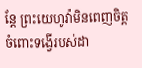ន្តែ ព្រះយេហូវ៉ាមិនពេញចិត្តចំពោះទង្វើរបស់ដា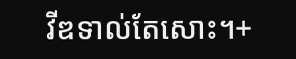វីឌទាល់តែសោះ។+